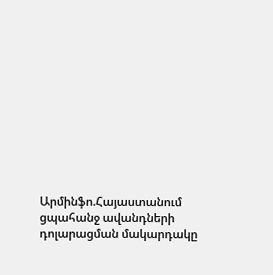Արմինֆո.Հայաստանում ցպահանջ ավանդների դոլարացման մակարդակը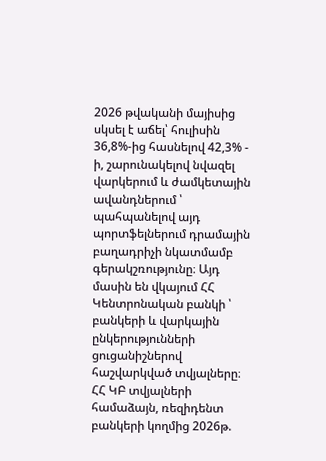2026 թվականի մայիսից սկսել է աճել՝ հուլիսին 36,8%-ից հասնելով 42,3% - ի, շարունակելով նվազել վարկերում և ժամկետային ավանդներում ՝ պահպանելով այդ պորտֆելներում դրամային բաղադրիչի նկատմամբ գերակշռությունը։ Այդ մասին են վկայում ՀՀ Կենտրոնական բանկի ՝ բանկերի և վարկային ընկերությունների ցուցանիշներով հաշվարկված տվյալները։
ՀՀ ԿԲ տվյալների համաձայն, ռեզիդենտ բանկերի կողմից 2026թ.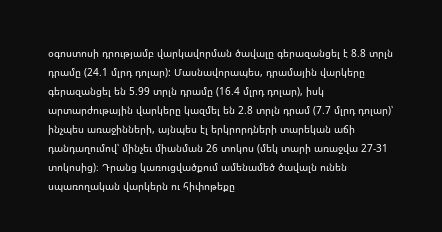օգոստոսի դրությամբ վարկավորման ծավալը գերազանցել է 8.8 տրլն դրամը (24.1 մլրդ դոլար): Մասնավորապես, դրամային վարկերը գերազանցել են 5.99 տրլն դրամը (16.4 մլրդ դոլար), իսկ արտարժութային վարկերը կազմել են 2.8 տրլն դրամ (7.7 մլրդ դոլար)՝ ինչպես առաջինների, այնպես էլ երկրորդների տարեկան աճի դանդաղումով՝ մինչեւ միանման 26 տոկոս (մեկ տարի առաջվա 27-31 տոկոսից)։ Դրանց կառուցվածքում ամենամեծ ծավալն ունեն սպառողական վարկերն ու հիփոթեքը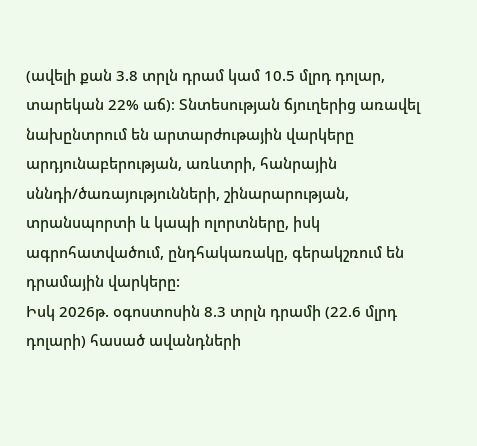(ավելի քան 3.8 տրլն դրամ կամ 10.5 մլրդ դոլար, տարեկան 22% աճ)։ Տնտեսության ճյուղերից առավել նախընտրում են արտարժութային վարկերը արդյունաբերության, առևտրի, հանրային սննդի/ծառայությունների, շինարարության, տրանսպորտի և կապի ոլորտները, իսկ ագրոհատվածում, ընդհակառակը, գերակշռում են դրամային վարկերը:
Իսկ 2026թ. օգոստոսին 8.3 տրլն դրամի (22.6 մլրդ դոլարի) հասած ավանդների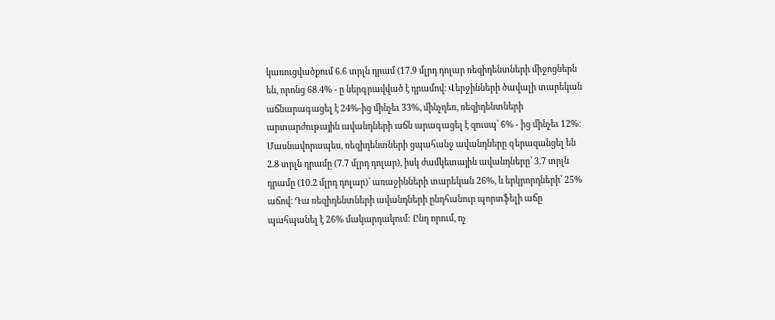կառուցվածքում 6.6 տրլն դրամ (17.9 մլրդ դոլար ռեզիդենտների միջոցներն են, որոնց 68.4% - ը ներգրավված է դրամով։ Վերջինների ծավալի տարեկան աճնարագացել է 24%-ից մինչեւ 33%, մինչդեռ, ռեզիդենտների արտարժութային ավանդների աճն արագացել է զուսպ՝ 6% - ից մինչեւ 12%։ Մասնավորապես, ռեզիդենտների ցպահանջ ավանդները գերազանցել են 2.8 տրլն դրամը (7.7 մլրդ դոլար), իսկ ժամկետային ավանդները՝ 3.7 տրլն դրամը (10.2 մլրդ դոլար)՝ առաջինների տարեկան 26%, և երկրորդների՝ 25% աճով։ Դա ռեզիդենտների ավանդների ընդհանուր պորտֆելի աճը պահպանել է 26% մակարդակում: Ընդ որում, ոչ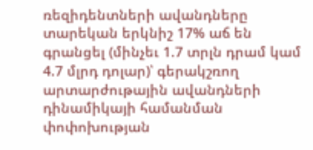ռեզիդենտների ավանդները տարեկան երկնիշ 17% աճ են գրանցել (մինչեւ 1.7 տրլն դրամ կամ 4.7 մլրդ դոլար)՝ գերակշռող արտարժութային ավանդների դինամիկայի համանման փոփոխության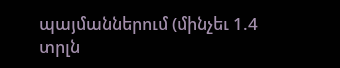պայմաններում (մինչեւ 1.4 տրլն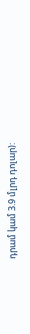դրամ կամ 3.9 մլրդ դոլար):